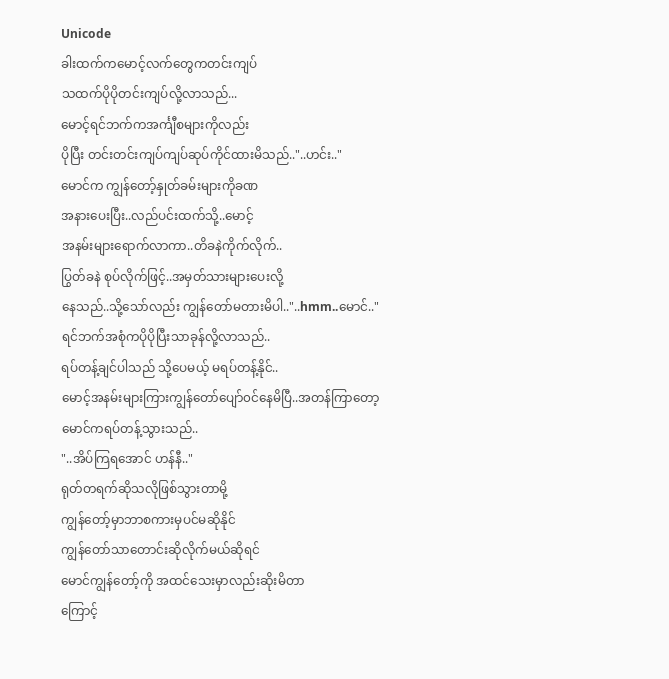Unicode
ခါးထက်ကမောင့်လက်တွေကတင်းကျပ်
သထက်ပိုပိုတင်းကျပ်လို့လာသည်...
မောင့်ရင်ဘက်ကအင်္ကျီစများကိုလည်း
ပိုပြီး တင်းတင်းကျပ်ကျပ်ဆုပ်ကိုင်ထားမိသည်.."..ဟင်း.."
မောင်က ကျွန်တော့်နှုတ်ခမ်းများကိုခဏ
အနားပေးပြီး..လည်ပင်းထက်သို့..မောင့်
အနမ်းများရောက်လာကာ..တိခနဲကိုက်လိုက်..
ပြွတ်ခနဲ စုပ်လိုက်ဖြင့်..အမှတ်သားများပေးလို့
နေသည်..သို့သော်လည်း ကျွန်တော်မတားမိပါ.."..hmm..မောင်.."
ရင်ဘက်အစုံကပိုပိုပြီးသာခုန်လို့လာသည်..
ရပ်တန့်ချင်ပါသည် သို့ပေမယ့် မရပ်တန့်နိုင်..
မောင့်အနမ်းများကြားကျွန်တော်ပျော်၀င်နေမိပြီ..အတန်ကြာတော့ မောင်ကရပ်တန့်သွားသည်..
"..အိပ်ကြရအောင် ဟန်နီ.."
ရုတ်တရက်ဆိုသလိုဖြစ်သွားတာမို့
ကျွန်တော့်မှာဘာစကားမှပင်မဆိုနိုင်
ကျွန်တော်သာတောင်းဆိုလိုက်မယ်ဆိုရင်
မောင်ကျွန်တော့်ကို အထင်သေးမှာလည်းဆိုးမိတာ
ကြောင့်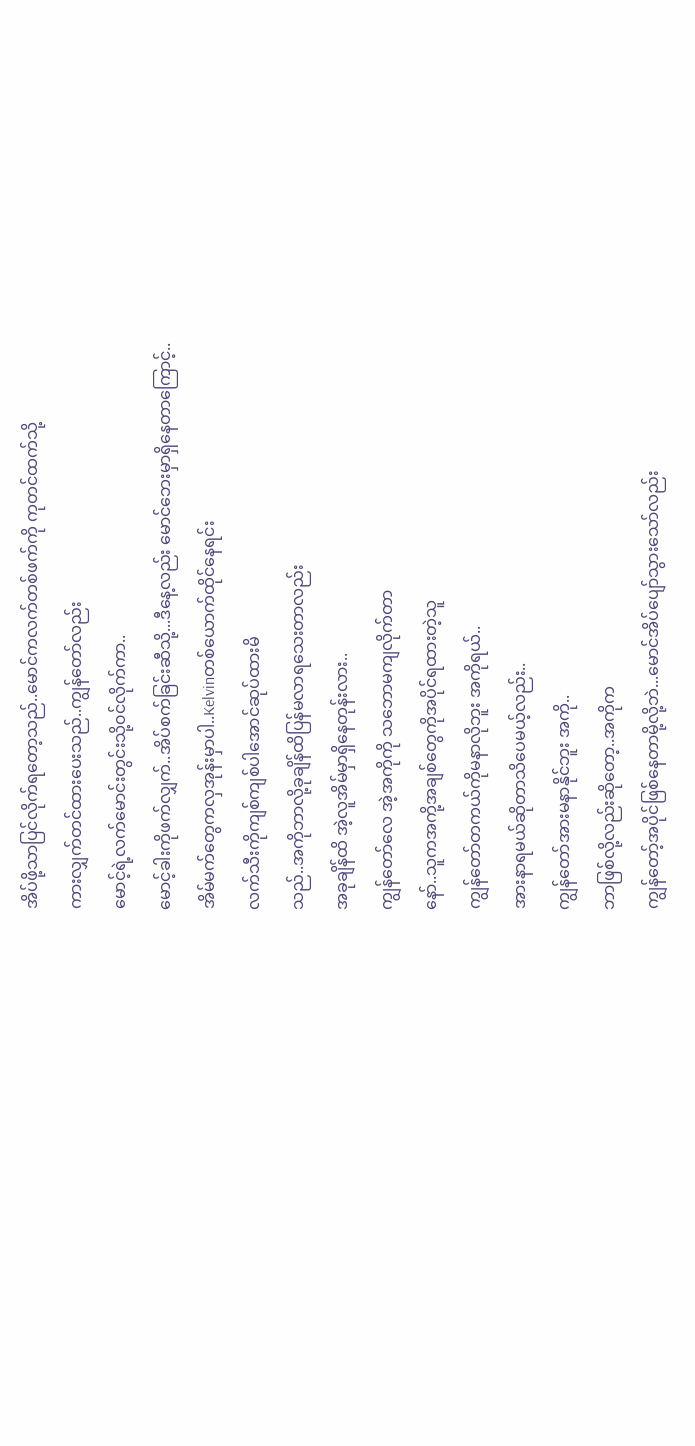အိပ်ဖို့သာပြင်လိုက်ရတော့သည်..မောင်ကလက်တစ်ဖက်ကို ကုတင်ထက်သို့
ကားလျှက်တင်ထားပေးသည်..ကျွန်တော်လည်း
မောင့်ရဲ့လက်မောင်းတွင်းသို့၀င်လိုက်ကာ..
မောင့်ခါးကိုဖက်လျှက်..အိပ်စက်ခြင်းဆီသို့...ဒီနေ့လည်း မောင်ဘေးမှာရှိနေတာကြောင့်..
အိမ်မက်တွေကလှအုန်းမှာပါ..Kelvinတစ်ယောက်ထိုင်နေရင်း
လက်သီးကိုကျစ်ကျစ်ပါအောင်ဆုပ်ထားမိ
သည်..အကိုဘာလို့ခုချိန်ထိပြန်မလာရသေးတာလည်း
အခုချိန်ထိ အဲ့လူအိမ်မှာရှိနေတုန်းလား..
ကျွန်တော်လေ အဲ့အကိုကို သဘောမကျလိုက်တာ
နော်..သူကအကို့အချစ်တွေကိုအပိုင်ရထားတဲ့သူ
ကျွန်တော်တကယ်ကိုမနာလိုဘူး အကိုရယ်..
အားနာရမယ်ဆိုတာသိပေမယ့်လည်း..
ကျွန်တော်အားမနာနိုင်ဘူး အကို..
ဘာဖြစ်လို့လည်းဆိုတော့..အကိုက
ကျွန်တော့်အပိုင်ဖြစ်နေတာမို့လို့ဘဲ...မောင်အိပ်ပျော်သွားသော်လည်း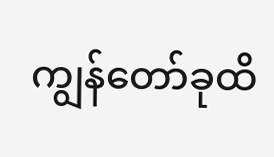ကျွန်တော်ခုထိ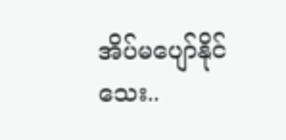အိပ်မပျော်နိုင်သေး..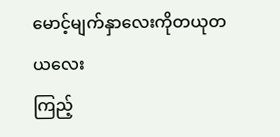မောင့်မျက်နှာလေးကိုတယုတယလေး
ကြည့်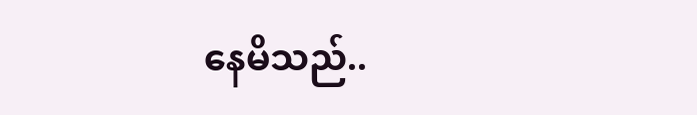နေမိသည်..